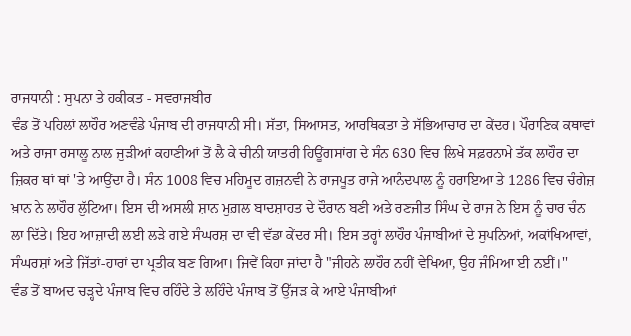ਰਾਜਧਾਨੀ : ਸੁਪਨਾ ਤੇ ਹਕੀਕਤ - ਸਵਰਾਜਬੀਰ
ਵੰਡ ਤੋਂ ਪਹਿਲਾਂ ਲਾਹੌਰ ਅਣਵੰਡੇ ਪੰਜਾਬ ਦੀ ਰਾਜਧਾਨੀ ਸੀ। ਸੱਤਾ, ਸਿਆਸਤ, ਆਰਥਿਕਤਾ ਤੇ ਸੱਭਿਆਚਾਰ ਦਾ ਕੇਂਦਰ। ਪੌਰਾਣਿਕ ਕਥਾਵਾਂ ਅਤੇ ਰਾਜਾ ਰਸਾਲੂ ਨਾਲ ਜੁੜੀਆਂ ਕਹਾਣੀਆਂ ਤੋਂ ਲੈ ਕੇ ਚੀਨੀ ਯਾਤਰੀ ਹਿਊਂਗਸਾਂਗ ਦੇ ਸੰਨ 630 ਵਿਚ ਲਿਖੇ ਸਫ਼ਰਨਾਮੇ ਤੱਕ ਲਾਹੌਰ ਦਾ ਜ਼ਿਕਰ ਥਾਂ ਥਾਂ 'ਤੇ ਆਉਂਦਾ ਹੈ। ਸੰਨ 1008 ਵਿਚ ਮਹਿਮੂਦ ਗਜ਼ਨਵੀ ਨੇ ਰਾਜਪੂਤ ਰਾਜੇ ਆਨੰਦਪਾਲ ਨੂੰ ਹਰਾਇਆ ਤੇ 1286 ਵਿਚ ਚੰਗੇਜ਼ ਖ਼ਾਨ ਨੇ ਲਾਹੌਰ ਲੁੱਟਿਆ। ਇਸ ਦੀ ਅਸਲੀ ਸ਼ਾਨ ਮੁਗ਼ਲ ਬਾਦਸ਼ਾਹਤ ਦੇ ਦੌਰਾਨ ਬਣੀ ਅਤੇ ਰਣਜੀਤ ਸਿੰਘ ਦੇ ਰਾਜ ਨੇ ਇਸ ਨੂੰ ਚਾਰ ਚੰਨ ਲਾ ਦਿੱਤੇ। ਇਹ ਆਜ਼ਾਦੀ ਲਈ ਲੜੇ ਗਏ ਸੰਘਰਸ਼ ਦਾ ਵੀ ਵੱਡਾ ਕੇਂਦਰ ਸੀ। ਇਸ ਤਰ੍ਹਾਂ ਲਾਹੌਰ ਪੰਜਾਬੀਆਂ ਦੇ ਸੁਪਨਿਆਂ, ਅਕਾਂਖਿਆਵਾਂ, ਸੰਘਰਸ਼ਾਂ ਅਤੇ ਜਿੱਤਾਂ-ਹਾਰਾਂ ਦਾ ਪ੍ਰਤੀਕ ਬਣ ਗਿਆ। ਜਿਵੇਂ ਕਿਹਾ ਜਾਂਦਾ ਹੈ "ਜੀਹਨੇ ਲਾਹੌਰ ਨਹੀਂ ਵੇਖਿਆ, ਉਹ ਜੰਮਿਆ ਈ ਨਈਂ।''
ਵੰਡ ਤੋਂ ਬਾਅਦ ਚੜ੍ਹਦੇ ਪੰਜਾਬ ਵਿਚ ਰਹਿੰਦੇ ਤੇ ਲਹਿੰਦੇ ਪੰਜਾਬ ਤੋਂ ਉੱਜੜ ਕੇ ਆਏ ਪੰਜਾਬੀਆਂ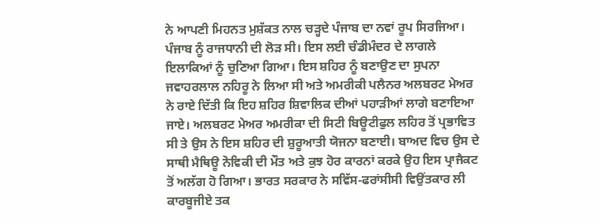ਨੇ ਆਪਣੀ ਮਿਹਨਤ ਮੁਸ਼ੱਕਤ ਨਾਲ ਚੜ੍ਹਦੇ ਪੰਜਾਬ ਦਾ ਨਵਾਂ ਰੂਪ ਸਿਰਜਿਆ। ਪੰਜਾਬ ਨੂੰ ਰਾਜਧਾਨੀ ਦੀ ਲੋੜ ਸੀ। ਇਸ ਲਈ ਚੰਡੀਮੰਦਰ ਦੇ ਲਾਗਲੇ ਇਲਾਕਿਆਂ ਨੂੰ ਚੁਣਿਆ ਗਿਆ। ਇਸ ਸ਼ਹਿਰ ਨੂੰ ਬਣਾਉਣ ਦਾ ਸੁਪਨਾ ਜਵਾਹਰਲਾਲ ਨਹਿਰੂ ਨੇ ਲਿਆ ਸੀ ਅਤੇ ਅਮਰੀਕੀ ਪਲੈਨਰ ਅਲਬਰਟ ਮੇਅਰ ਨੇ ਰਾਏ ਦਿੱਤੀ ਕਿ ਇਹ ਸ਼ਹਿਰ ਸ਼ਿਵਾਲਿਕ ਦੀਆਂ ਪਹਾੜੀਆਂ ਲਾਗੇ ਬਣਾਇਆ ਜਾਏ। ਅਲਬਰਟ ਮੇਅਰ ਅਮਰੀਕਾ ਦੀ ਸਿਟੀ ਬਿਊਟੀਫੁਲ ਲਹਿਰ ਤੋਂ ਪ੍ਰਭਾਵਿਤ ਸੀ ਤੇ ਉਸ ਨੇ ਇਸ ਸ਼ਹਿਰ ਦੀ ਸ਼ੁਰੂਆਤੀ ਯੋਜਨਾ ਬਣਾਈ। ਬਾਅਦ ਵਿਚ ਉਸ ਦੇ ਸਾਥੀ ਮੈਥਿਊ ਨੋਵਿਕੀ ਦੀ ਮੌਤ ਅਤੇ ਕੁਝ ਹੋਰ ਕਾਰਨਾਂ ਕਰਕੇ ਉਹ ਇਸ ਪ੍ਰਾਜੈਕਟ ਤੋਂ ਅਲੱਗ ਹੋ ਗਿਆ। ਭਾਰਤ ਸਰਕਾਰ ਨੇ ਸਵਿੱਸ-ਫਰਾਂਸੀਸੀ ਵਿਉਂਤਕਾਰ ਲੀ ਕਾਰਬੂਜੀਏ ਤਕ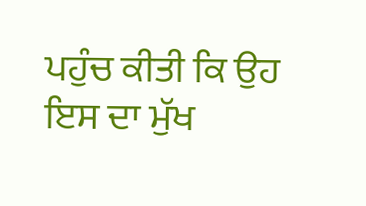ਪਹੁੰਚ ਕੀਤੀ ਕਿ ਉਹ ਇਸ ਦਾ ਮੁੱਖ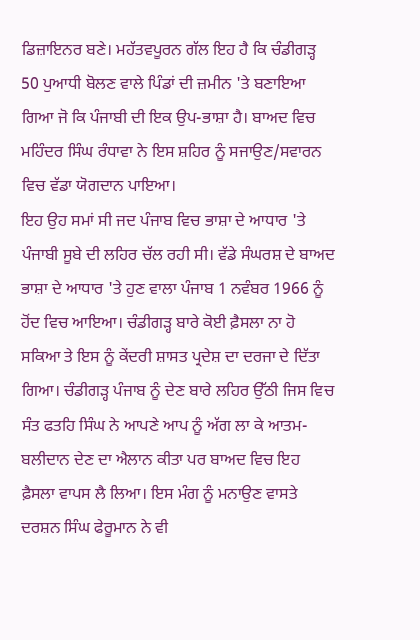ਡਿਜ਼ਾਇਨਰ ਬਣੇ। ਮਹੱਤਵਪੂਰਨ ਗੱਲ ਇਹ ਹੈ ਕਿ ਚੰਡੀਗੜ੍ਹ 50 ਪੁਆਧੀ ਬੋਲਣ ਵਾਲੇ ਪਿੰਡਾਂ ਦੀ ਜ਼ਮੀਨ 'ਤੇ ਬਣਾਇਆ ਗਿਆ ਜੋ ਕਿ ਪੰਜਾਬੀ ਦੀ ਇਕ ਉਪ-ਭਾਸ਼ਾ ਹੈ। ਬਾਅਦ ਵਿਚ ਮਹਿੰਦਰ ਸਿੰਘ ਰੰਧਾਵਾ ਨੇ ਇਸ ਸ਼ਹਿਰ ਨੂੰ ਸਜਾਉਣ/ਸਵਾਰਨ ਵਿਚ ਵੱਡਾ ਯੋਗਦਾਨ ਪਾਇਆ।
ਇਹ ਉਹ ਸਮਾਂ ਸੀ ਜਦ ਪੰਜਾਬ ਵਿਚ ਭਾਸ਼ਾ ਦੇ ਆਧਾਰ 'ਤੇ ਪੰਜਾਬੀ ਸੂਬੇ ਦੀ ਲਹਿਰ ਚੱਲ ਰਹੀ ਸੀ। ਵੱਡੇ ਸੰਘਰਸ਼ ਦੇ ਬਾਅਦ ਭਾਸ਼ਾ ਦੇ ਆਧਾਰ 'ਤੇ ਹੁਣ ਵਾਲਾ ਪੰਜਾਬ 1 ਨਵੰਬਰ 1966 ਨੂੰ ਹੋਂਦ ਵਿਚ ਆਇਆ। ਚੰਡੀਗੜ੍ਹ ਬਾਰੇ ਕੋਈ ਫ਼ੈਸਲਾ ਨਾ ਹੋ ਸਕਿਆ ਤੇ ਇਸ ਨੂੰ ਕੇਂਦਰੀ ਸ਼ਾਸਤ ਪ੍ਰਦੇਸ਼ ਦਾ ਦਰਜਾ ਦੇ ਦਿੱਤਾ ਗਿਆ। ਚੰਡੀਗੜ੍ਹ ਪੰਜਾਬ ਨੂੰ ਦੇਣ ਬਾਰੇ ਲਹਿਰ ਉੱਠੀ ਜਿਸ ਵਿਚ ਸੰਤ ਫਤਹਿ ਸਿੰਘ ਨੇ ਆਪਣੇ ਆਪ ਨੂੰ ਅੱਗ ਲਾ ਕੇ ਆਤਮ-ਬਲੀਦਾਨ ਦੇਣ ਦਾ ਐਲਾਨ ਕੀਤਾ ਪਰ ਬਾਅਦ ਵਿਚ ਇਹ ਫ਼ੈਸਲਾ ਵਾਪਸ ਲੈ ਲਿਆ। ਇਸ ਮੰਗ ਨੂੰ ਮਨਾਉਣ ਵਾਸਤੇ ਦਰਸ਼ਨ ਸਿੰਘ ਫੇਰੂਮਾਨ ਨੇ ਵੀ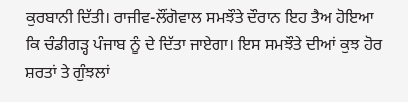ਕੁਰਬਾਨੀ ਦਿੱਤੀ। ਰਾਜੀਵ-ਲੌਂਗੋਵਾਲ ਸਮਝੌਤੇ ਦੌਰਾਨ ਇਹ ਤੈਅ ਹੋਇਆ ਕਿ ਚੰਡੀਗੜ੍ਹ ਪੰਜਾਬ ਨੂੰ ਦੇ ਦਿੱਤਾ ਜਾਏਗਾ। ਇਸ ਸਮਝੌਤੇ ਦੀਆਂ ਕੁਝ ਹੋਰ ਸ਼ਰਤਾਂ ਤੇ ਗੁੰਝਲਾਂ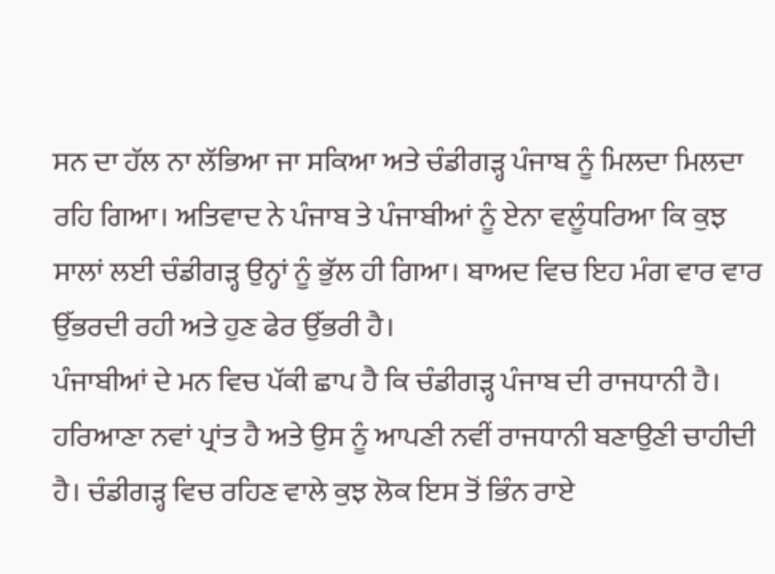ਸਨ ਦਾ ਹੱਲ ਨਾ ਲੱਭਿਆ ਜਾ ਸਕਿਆ ਅਤੇ ਚੰਡੀਗੜ੍ਹ ਪੰਜਾਬ ਨੂੰ ਮਿਲਦਾ ਮਿਲਦਾ ਰਹਿ ਗਿਆ। ਅਤਿਵਾਦ ਨੇ ਪੰਜਾਬ ਤੇ ਪੰਜਾਬੀਆਂ ਨੂੰ ਏਨਾ ਵਲੂੰਧਰਿਆ ਕਿ ਕੁਝ ਸਾਲਾਂ ਲਈ ਚੰਡੀਗੜ੍ਹ ਉਨ੍ਹਾਂ ਨੂੰ ਭੁੱਲ ਹੀ ਗਿਆ। ਬਾਅਦ ਵਿਚ ਇਹ ਮੰਗ ਵਾਰ ਵਾਰ ਉੱਭਰਦੀ ਰਹੀ ਅਤੇ ਹੁਣ ਫੇਰ ਉੱਭਰੀ ਹੈ।
ਪੰਜਾਬੀਆਂ ਦੇ ਮਨ ਵਿਚ ਪੱਕੀ ਛਾਪ ਹੈ ਕਿ ਚੰਡੀਗੜ੍ਹ ਪੰਜਾਬ ਦੀ ਰਾਜਧਾਨੀ ਹੈ। ਹਰਿਆਣਾ ਨਵਾਂ ਪ੍ਰਾਂਤ ਹੈ ਅਤੇ ਉਸ ਨੂੰ ਆਪਣੀ ਨਵੀਂ ਰਾਜਧਾਨੀ ਬਣਾਉਣੀ ਚਾਹੀਦੀ ਹੈ। ਚੰਡੀਗੜ੍ਹ ਵਿਚ ਰਹਿਣ ਵਾਲੇ ਕੁਝ ਲੋਕ ਇਸ ਤੋਂ ਭਿੰਨ ਰਾਏ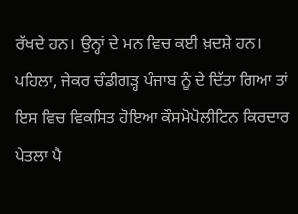ਰੱਖਦੇ ਹਨ। ਉਨ੍ਹਾਂ ਦੇ ਮਨ ਵਿਚ ਕਈ ਖ਼ਦਸ਼ੇ ਹਨ। ਪਹਿਲਾ, ਜੇਕਰ ਚੰਡੀਗੜ੍ਹ ਪੰਜਾਬ ਨੂੰ ਦੇ ਦਿੱਤਾ ਗਿਆ ਤਾਂ ਇਸ ਵਿਚ ਵਿਕਸਿਤ ਹੋਇਆ ਕੌਸਮੋਪੋਲੀਟਿਨ ਕਿਰਦਾਰ ਪੇਤਲਾ ਪੈ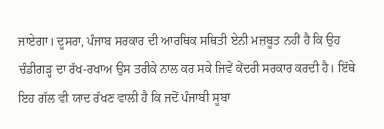ਜਾਏਗਾ। ਦੂਸਰਾ, ਪੰਜਾਬ ਸਰਕਾਰ ਦੀ ਆਰਥਿਕ ਸਥਿਤੀ ਏਨੀ ਮਜ਼ਬੂਤ ਨਹੀਂ ਹੈ ਕਿ ਉਹ ਚੰਡੀਗੜ੍ਹ ਦਾ ਰੱਖ-ਰਖਾਅ ਉਸ ਤਰੀਕੇ ਨਾਲ ਕਰ ਸਕੇ ਜਿਵੇਂ ਕੇਂਦਰੀ ਸਰਕਾਰ ਕਰਦੀ ਹੈ। ਇੱਥੇ ਇਹ ਗੱਲ ਵੀ ਯਾਦ ਰੱਖਣ ਵਾਲੀ ਹੈ ਕਿ ਜਦੋਂ ਪੰਜਾਬੀ ਸੂਬਾ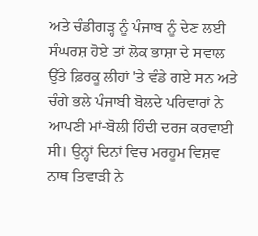ਅਤੇ ਚੰਡੀਗੜ੍ਹ ਨੂੰ ਪੰਜਾਬ ਨੂੰ ਦੇਣ ਲਈ ਸੰਘਰਸ਼ ਹੋਏ ਤਾਂ ਲੋਕ ਭਾਸ਼ਾ ਦੇ ਸਵਾਲ ਉੱਤੇ ਫ਼ਿਰਕੂ ਲੀਹਾਂ 'ਤੇ ਵੰਡੇ ਗਏ ਸਨ ਅਤੇ ਚੰਗੇ ਭਲੇ ਪੰਜਾਬੀ ਬੋਲਦੇ ਪਰਿਵਾਰਾਂ ਨੇ ਆਪਣੀ ਮਾਂ-ਬੋਲੀ ਹਿੰਦੀ ਦਰਜ ਕਰਵਾਈ ਸੀ। ਉਨ੍ਹਾਂ ਦਿਨਾਂ ਵਿਚ ਮਰਹੂਮ ਵਿਸ਼ਵ ਨਾਥ ਤਿਵਾੜੀ ਨੇ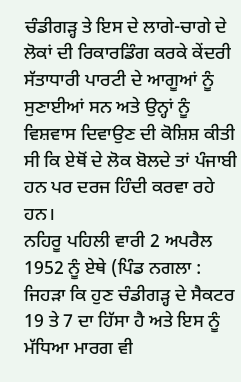ਚੰਡੀਗੜ੍ਹ ਤੇ ਇਸ ਦੇ ਲਾਗੇ-ਚਾਗੇ ਦੇ ਲੋਕਾਂ ਦੀ ਰਿਕਾਰਡਿੰਗ ਕਰਕੇ ਕੇਂਦਰੀ ਸੱਤਾਧਾਰੀ ਪਾਰਟੀ ਦੇ ਆਗੂਆਂ ਨੂੰ ਸੁਣਾਈਆਂ ਸਨ ਅਤੇ ਉਨ੍ਹਾਂ ਨੂੰ ਵਿਸ਼ਵਾਸ ਦਿਵਾਉਣ ਦੀ ਕੋਸ਼ਿਸ਼ ਕੀਤੀ ਸੀ ਕਿ ਏਥੋਂ ਦੇ ਲੋਕ ਬੋਲਦੇ ਤਾਂ ਪੰਜਾਬੀ ਹਨ ਪਰ ਦਰਜ ਹਿੰਦੀ ਕਰਵਾ ਰਹੇ ਹਨ।
ਨਹਿਰੂ ਪਹਿਲੀ ਵਾਰੀ 2 ਅਪਰੈਲ 1952 ਨੂੰ ਏਥੇ (ਪਿੰਡ ਨਗਲਾ : ਜਿਹੜਾ ਕਿ ਹੁਣ ਚੰਡੀਗੜ੍ਹ ਦੇ ਸੈਕਟਰ 19 ਤੇ 7 ਦਾ ਹਿੱਸਾ ਹੈ ਅਤੇ ਇਸ ਨੂੰ ਮੱਧਿਆ ਮਾਰਗ ਵੀ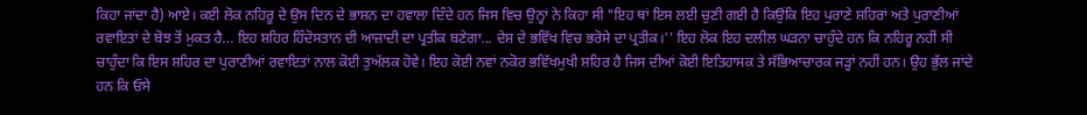ਕਿਹਾ ਜਾਂਦਾ ਹੈ) ਆਏ। ਕਈ ਲੋਕ ਨਹਿਰੂ ਦੇ ਉਸ ਦਿਨ ਦੇ ਭਾਸ਼ਨ ਦਾ ਹਵਾਲਾ ਦਿੰਦੇ ਹਨ ਜਿਸ ਵਿਚ ਉਨ੍ਹਾਂ ਨੇ ਕਿਹਾ ਸੀ "ਇਹ ਥਾਂ ਇਸ ਲਈ ਚੁਣੀ ਗਈ ਹੈ ਕਿਉਂਕਿ ਇਹ ਪੁਰਾਣੇ ਸ਼ਹਿਰਾਂ ਅਤੇ ਪੁਰਾਣੀਆਂ ਰਵਾਇਤਾਂ ਦੇ ਬੋਝ ਤੋਂ ਮੁਕਤ ਹੈ... ਇਹ ਸ਼ਹਿਰ ਹਿੰਦੋਸਤਾਨ ਦੀ ਆਜ਼ਾਦੀ ਦਾ ਪ੍ਰਤੀਕ ਬਣੇਗਾ... ਦੇਸ਼ ਦੇ ਭਵਿੱਖ ਵਿਚ ਭਰੋਸੇ ਦਾ ਪ੍ਰਤੀਕ।'' ਇਹ ਲੋਕ ਇਹ ਦਲੀਲ ਘੜਨਾ ਚਾਹੁੰਦੇ ਹਨ ਕਿ ਨਹਿਰੂ ਨਹੀਂ ਸੀ ਚਾਹੁੰਦਾ ਕਿ ਇਸ ਸ਼ਹਿਰ ਦਾ ਪੁਰਾਣੀਆਂ ਰਵਾਇਤਾਂ ਨਾਲ ਕੋਈ ਤੁਅੱਲਕ ਹੋਵੇ। ਇਹ ਕੋਈ ਨਵਾਂ ਨਕੋਰ ਭਵਿੱਖਮੁਖੀ ਸ਼ਹਿਰ ਹੈ ਜਿਸ ਦੀਆਂ ਕੋਈ ਇਤਿਹਾਸਕ ਤੇ ਸੱਭਿਆਚਾਰਕ ਜੜ੍ਹਾਂ ਨਹੀਂ ਹਨ। ਉਹ ਭੁੱਲ ਜਾਂਦੇ ਹਨ ਕਿ ਓਸੇ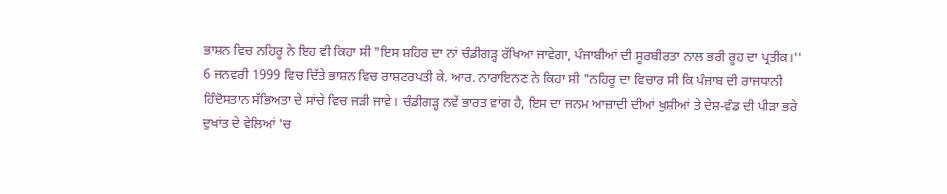ਭਾਸ਼ਨ ਵਿਚ ਨਹਿਰੂ ਨੇ ਇਹ ਵੀ ਕਿਹਾ ਸੀ "ਇਸ ਸ਼ਹਿਰ ਦਾ ਨਾਂ ਚੰਡੀਗੜ੍ਹ ਰੱਖਿਆ ਜਾਵੇਗਾ, ਪੰਜਾਬੀਆਂ ਦੀ ਸੂਰਬੀਰਤਾ ਨਾਲ ਭਰੀ ਰੂਹ ਦਾ ਪ੍ਰਤੀਕ।''
6 ਜਨਵਰੀ 1999 ਵਿਚ ਦਿੱਤੇ ਭਾਸ਼ਨ ਵਿਚ ਰਾਸ਼ਟਰਪਤੀ ਕੇ. ਆਰ. ਨਾਰਾਇਨਣ ਨੇ ਕਿਹਾ ਸੀ "ਨਹਿਰੂ ਦਾ ਵਿਚਾਰ ਸੀ ਕਿ ਪੰਜਾਬ ਦੀ ਰਾਜਧਾਨੀ ਹਿੰਦੋਸਤਾਨ ਸੱਭਿਅਤਾ ਦੇ ਸਾਂਚੇ ਵਿਚ ਜੜੀ ਜਾਵੇ। ਚੰਡੀਗੜ੍ਹ ਨਵੇਂ ਭਾਰਤ ਵਾਂਗ ਹੈ, ਇਸ ਦਾ ਜਨਮ ਆਜ਼ਾਦੀ ਦੀਆਂ ਖੁਸ਼ੀਆਂ ਤੇ ਦੇਸ਼-ਵੰਡ ਦੀ ਪੀੜਾ ਭਰੇ ਦੁਖਾਂਤ ਦੇ ਵੇਲਿਆਂ 'ਚ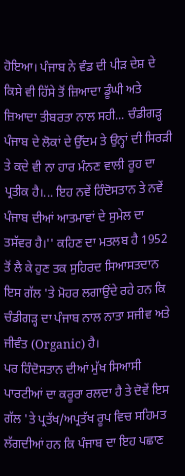ਹੋਇਆ। ਪੰਜਾਬ ਨੇ ਵੰਡ ਦੀ ਪੀੜ ਦੇਸ਼ ਦੇ ਕਿਸੇ ਵੀ ਹਿੱਸੇ ਤੋਂ ਜ਼ਿਆਦਾ ਡੂੰਘੀ ਅਤੇ ਜ਼ਿਆਦਾ ਤੀਬਰਤਾ ਨਾਲ ਸਹੀ... ਚੰਡੀਗੜ੍ਹ ਪੰਜਾਬ ਦੇ ਲੋਕਾਂ ਦੇ ਉੱਦਮ ਤੇ ਉਨ੍ਹਾਂ ਦੀ ਸਿਰੜੀ ਤੇ ਕਦੇ ਵੀ ਨਾ ਹਾਰ ਮੰਨਣ ਵਾਲੀ ਰੂਹ ਦਾ ਪ੍ਰਤੀਕ ਹੈ।... ਇਹ ਨਵੇਂ ਹਿੰਦੋਸਤਾਨ ਤੇ ਨਵੇਂ ਪੰਜਾਬ ਦੀਆਂ ਆਤਮਾਵਾਂ ਦੇ ਸੁਮੇਲ ਦਾ ਤਸੱਵਰ ਹੈ।'' ਕਹਿਣ ਦਾ ਮਤਲਬ ਹੈ 1952 ਤੋਂ ਲੈ ਕੇ ਹੁਣ ਤਕ ਸੁਹਿਰਦ ਸਿਆਸਤਦਾਨ ਇਸ ਗੱਲ 'ਤੇ ਮੋਹਰ ਲਗਾਉਂਦੇ ਰਹੇ ਹਨ ਕਿ ਚੰਡੀਗੜ੍ਹ ਦਾ ਪੰਜਾਬ ਨਾਲ ਨਾਤਾ ਸਜੀਵ ਅਤੇ ਜੀਵੰਤ (Organic) ਹੈ।
ਪਰ ਹਿੰਦੋਸਤਾਨ ਦੀਆਂ ਮੁੱਖ ਸਿਆਸੀ ਪਾਰਟੀਆਂ ਦਾ ਕਰੂਰਾ ਰਲਦਾ ਹੈ ਤੇ ਦੋਵੇਂ ਇਸ ਗੱਲ 'ਤੇ ਪ੍ਰਤੱਖ/ਅਪ੍ਰਤੱਖ ਰੂਪ ਵਿਚ ਸਹਿਮਤ ਲੱਗਦੀਆਂ ਹਨ ਕਿ ਪੰਜਾਬ ਦਾ ਇਹ ਪਛਾਣ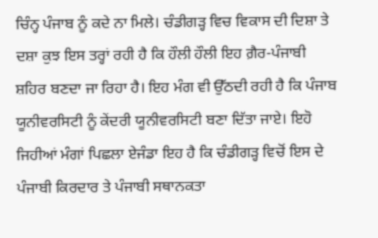ਚਿੰਨ੍ਹ ਪੰਜਾਬ ਨੂੰ ਕਦੇ ਨਾ ਮਿਲੇ। ਚੰਡੀਗੜ੍ਹ ਵਿਚ ਵਿਕਾਸ ਦੀ ਦਿਸ਼ਾ ਤੇ ਦਸ਼ਾ ਕੁਝ ਇਸ ਤਰ੍ਹਾਂ ਰਹੀ ਹੈ ਕਿ ਹੌਲੀ ਹੌਲੀ ਇਹ ਗ਼ੈਰ-ਪੰਜਾਬੀ ਸ਼ਹਿਰ ਬਣਦਾ ਜਾ ਰਿਹਾ ਹੈ। ਇਹ ਮੰਗ ਵੀ ਉੱਠਦੀ ਰਹੀ ਹੈ ਕਿ ਪੰਜਾਬ ਯੂਨੀਵਰਸਿਟੀ ਨੂੰ ਕੇਂਦਰੀ ਯੂਨੀਵਰਸਿਟੀ ਬਣਾ ਦਿੱਤਾ ਜਾਏ। ਇਹੋ ਜਿਹੀਆਂ ਮੰਗਾਂ ਪਿਛਲਾ ਏਜੰਡਾ ਇਹ ਹੈ ਕਿ ਚੰਡੀਗੜ੍ਹ ਵਿਚੋਂ ਇਸ ਦੇ ਪੰਜਾਬੀ ਕਿਰਦਾਰ ਤੇ ਪੰਜਾਬੀ ਸਥਾਨਕਤਾ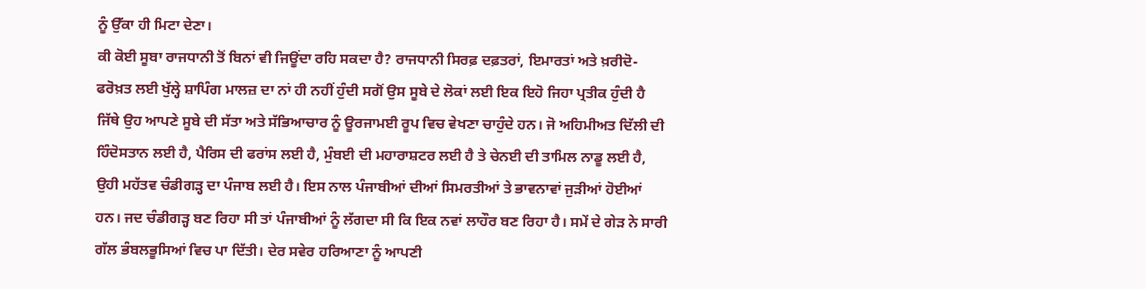ਨੂੰ ਉੱਕਾ ਹੀ ਮਿਟਾ ਦੇਣਾ।
ਕੀ ਕੋਈ ਸੂਬਾ ਰਾਜਧਾਨੀ ਤੋਂ ਬਿਨਾਂ ਵੀ ਜਿਊਂਦਾ ਰਹਿ ਸਕਦਾ ਹੈ? ਰਾਜਧਾਨੀ ਸਿਰਫ਼ ਦਫ਼ਤਰਾਂ, ਇਮਾਰਤਾਂ ਅਤੇ ਖ਼ਰੀਦੋ-ਫਰੋਖ਼ਤ ਲਈ ਖੁੱਲ੍ਹੇ ਸ਼ਾਪਿੰਗ ਮਾਲਜ਼ ਦਾ ਨਾਂ ਹੀ ਨਹੀਂ ਹੁੰਦੀ ਸਗੋਂ ਉਸ ਸੂਬੇ ਦੇ ਲੋਕਾਂ ਲਈ ਇਕ ਇਹੋ ਜਿਹਾ ਪ੍ਰਤੀਕ ਹੁੰਦੀ ਹੈ ਜਿੱਥੇ ਉਹ ਆਪਣੇ ਸੂਬੇ ਦੀ ਸੱਤਾ ਅਤੇ ਸੱਭਿਆਚਾਰ ਨੂੰ ਊਰਜਾਮਈ ਰੂਪ ਵਿਚ ਵੇਖਣਾ ਚਾਹੁੰਦੇ ਹਨ। ਜੋ ਅਹਿਮੀਅਤ ਦਿੱਲੀ ਦੀ ਹਿੰਦੋਸਤਾਨ ਲਈ ਹੈ, ਪੈਰਿਸ ਦੀ ਫਰਾਂਸ ਲਈ ਹੈ, ਮੁੰਬਈ ਦੀ ਮਹਾਰਾਸ਼ਟਰ ਲਈ ਹੈ ਤੇ ਚੇਨਈ ਦੀ ਤਾਮਿਲ ਨਾਡੂ ਲਈ ਹੈ, ਉਹੀ ਮਹੱਤਵ ਚੰਡੀਗੜ੍ਹ ਦਾ ਪੰਜਾਬ ਲਈ ਹੈ। ਇਸ ਨਾਲ ਪੰਜਾਬੀਆਂ ਦੀਆਂ ਸਿਮਰਤੀਆਂ ਤੇ ਭਾਵਨਾਵਾਂ ਜੁੜੀਆਂ ਹੋਈਆਂ ਹਨ। ਜਦ ਚੰਡੀਗੜ੍ਹ ਬਣ ਰਿਹਾ ਸੀ ਤਾਂ ਪੰਜਾਬੀਆਂ ਨੂੰ ਲੱਗਦਾ ਸੀ ਕਿ ਇਕ ਨਵਾਂ ਲਾਹੌਰ ਬਣ ਰਿਹਾ ਹੈ। ਸਮੇਂ ਦੇ ਗੇੜ ਨੇ ਸਾਰੀ ਗੱਲ ਭੰਬਲਭੂਸਿਆਂ ਵਿਚ ਪਾ ਦਿੱਤੀ। ਦੇਰ ਸਵੇਰ ਹਰਿਆਣਾ ਨੂੰ ਆਪਣੀ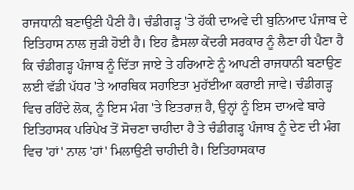ਰਾਜਧਾਨੀ ਬਣਾਉਣੀ ਪੈਣੀ ਹੈ। ਚੰਡੀਗੜ੍ਹ 'ਤੇ ਹੱਕੀ ਦਾਅਵੇ ਦੀ ਬੁਨਿਆਦ ਪੰਜਾਬ ਦੇ ਇਤਿਹਾਸ ਨਾਲ ਜੁੜੀ ਹੋਈ ਹੈ। ਇਹ ਫ਼ੈਸਲਾ ਕੇਂਦਰੀ ਸਰਕਾਰ ਨੂੰ ਲੈਣਾ ਹੀ ਪੈਣਾ ਹੈ ਕਿ ਚੰਡੀਗੜ੍ਹ ਪੰਜਾਬ ਨੂੰ ਦਿੱਤਾ ਜਾਏ ਤੇ ਹਰਿਆਣੇ ਨੂੰ ਆਪਣੀ ਰਾਜਧਾਨੀ ਬਣਾਉਣ ਲਈ ਵੱਡੀ ਪੱਧਰ 'ਤੇ ਆਰਥਿਕ ਸਹਾਇਤਾ ਮੁਹੱਈਆ ਕਰਾਈ ਜਾਵੇ। ਚੰਡੀਗੜ੍ਹ ਵਿਚ ਰਹਿੰਦੇ ਲੋਕ, ਨੂੰ ਇਸ ਮੰਗ 'ਤੇ ਇਤਰਾਜ਼ ਹੈ, ਉਨ੍ਹਾਂ ਨੂੰ ਇਸ ਦਾਅਵੇ ਬਾਰੇ ਇਤਿਹਾਸਕ ਪਰਿਪੇਖ ਤੋਂ ਸੋਚਣਾ ਚਾਹੀਦਾ ਹੈ ਤੇ ਚੰਡੀਗੜ੍ਹ ਪੰਜਾਬ ਨੂੰ ਦੇਣ ਦੀ ਮੰਗ ਵਿਚ 'ਹਾਂ' ਨਾਲ 'ਹਾਂ' ਮਿਲਾਉਣੀ ਚਾਹੀਦੀ ਹੈ। ਇਤਿਹਾਸਕਾਰ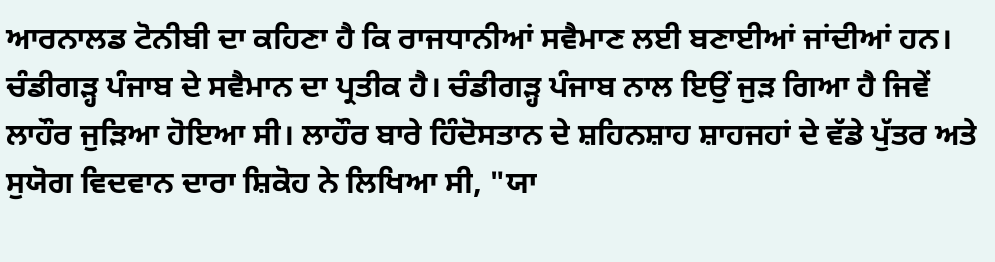ਆਰਨਾਲਡ ਟੋਨੀਬੀ ਦਾ ਕਹਿਣਾ ਹੈ ਕਿ ਰਾਜਧਾਨੀਆਂ ਸਵੈਮਾਣ ਲਈ ਬਣਾਈਆਂ ਜਾਂਦੀਆਂ ਹਨ। ਚੰਡੀਗੜ੍ਹ ਪੰਜਾਬ ਦੇ ਸਵੈਮਾਨ ਦਾ ਪ੍ਰਤੀਕ ਹੈ। ਚੰਡੀਗੜ੍ਹ ਪੰਜਾਬ ਨਾਲ ਇਉਂ ਜੁੜ ਗਿਆ ਹੈ ਜਿਵੇਂ ਲਾਹੌਰ ਜੁੜਿਆ ਹੋਇਆ ਸੀ। ਲਾਹੌਰ ਬਾਰੇ ਹਿੰਦੋਸਤਾਨ ਦੇ ਸ਼ਹਿਨਸ਼ਾਹ ਸ਼ਾਹਜਹਾਂ ਦੇ ਵੱਡੇ ਪੁੱਤਰ ਅਤੇ ਸੁਯੋਗ ਵਿਦਵਾਨ ਦਾਰਾ ਸ਼ਿਕੋਹ ਨੇ ਲਿਖਿਆ ਸੀ, "ਯਾ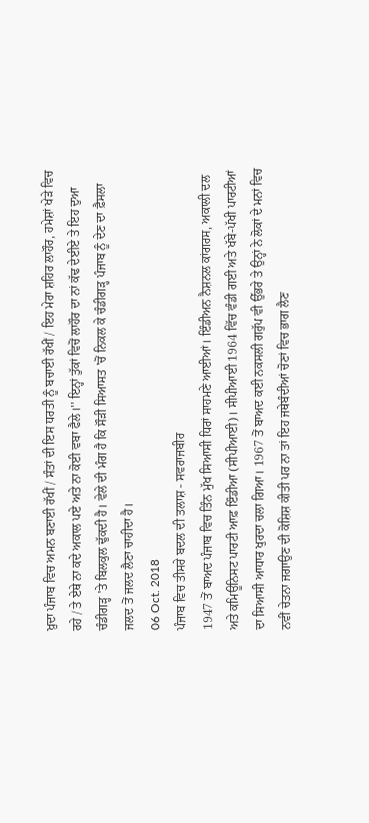ਖ਼ੁਦਾ ਪੰਜਾਬ ਵਿਚ ਅਮਨ ਬਣਾਈ ਰੱਖੀਂ / ਸੰਤਾਂ ਦੀ ਇਸ ਧਰਤੀ ਨੂੰ ਬਚਾਈ ਰੱਖੀਂ / ਇਹ ਮੇਰਾ ਸ਼ਹਿਰ ਲਾਹੌਰ, ਹਮੇਸ਼ਾਂ ਖੇੜੇ ਵਿਚ ਰਹੇ / ਤੇ ਏਥੇ ਨਾ ਕਦੇ ਅਕਾਲ ਪਏ ਅਤੇ ਨਾ ਕੋਈ ਵਬਾ ਫੈਲੇ।'' ਇਨ੍ਹਾਂ ਤੁੱਕਾਂ ਵਿਚੋਂ ਲਾਹੌਰ ਦਾ ਨਾਂ ਕੱਢ ਦੇਈਏ ਤੇ ਇਹ ਦੁਆ ਚੰਡੀਗੜ੍ਹ 'ਤੇ ਬਿਲਕੁਲ ਢੁੱਕਦੀ ਹੈ। ਵੇਲੇ ਦੀ ਮੰਗ ਹੈ ਕਿ ਸੌੜੀ ਸਿਆਸਤ 'ਚੋਂ ਨਿਕਲ ਕੇ ਚੰਡੀਗੜ੍ਹ ਪੰਜਾਬ ਨੂੰ ਦੇਣ ਦਾ ਫ਼ੈਸਲਾ ਜਲਦ ਤੋਂ ਜਲਦ ਲੈਣਾ ਚਾਹੀਦਾ ਹੈ।
06 Oct. 2018
ਪੰਜਾਬ ਵਿਚ ਤੀਸਰੇ ਬਦਲ ਦੀ ਤਲਾਸ਼ - ਸਵਰਾਜਬੀਰ
1947 ਤੋਂ ਬਾਅਦ ਪੰਜਾਬ ਵਿਚ ਤਿੰਨ ਮੁੱਖ ਸਿਆਸੀ ਧਿਰਾਂ ਸਾਹਮਣੇ ਆਈਆਂ। ਇੰਡੀਅਨ ਨੈਸ਼ਨਲ ਕਾਂਗਰਸ, ਅਕਾਲੀ ਦਲ ਅਤੇ ਕਮਿਊਨਿਸਟ ਪਾਰਟੀ ਆਫ਼ ਇੰਡੀਆ (ਸੀਪੀਆਈ)। ਸੀਪੀਆਈ 1964 ਵਿੱਚ ਵੰਡੀ ਗਈ ਅਤੇ ਖੱਬੇ-ਪੱਖੀ ਪਾਰਟੀਆਂ ਦਾ ਸਿਆਸੀ ਆਧਾਰ ਖੁਰਦਾ ਚਲਾ ਗਿਆ। 1967 ਤੋਂ ਬਾਅਦ ਕਈ ਨਕਸਲੀ ਗਰੁੱਪ ਵੀ ਉੱਭਰੇ ਤੇ ਉਨ੍ਹਾਂ ਨੇ ਲੋਕਾਂ ਦੇ ਮਨਾਂ ਵਿਚ ਨਵੀਂ ਚੇਤਨਾ ਜਗਾਉਣ ਦੀ ਕੋਸ਼ਿਸ਼ ਕੀਤੀ ਪਰ ਨਾ ਤਾਂ ਇਹ ਜਥੇਬੰਦੀਆਂ ਚੋਣਾਂ ਵਿਚ ਭਾਗ ਲੈਣ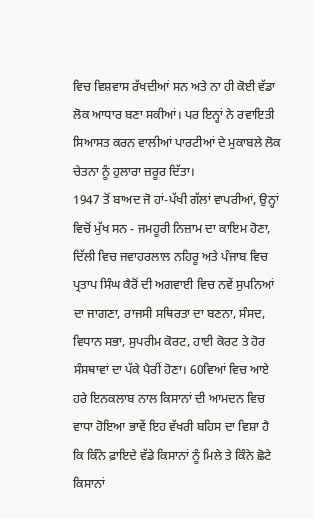ਵਿਚ ਵਿਸ਼ਵਾਸ ਰੱਖਦੀਆਂ ਸਨ ਅਤੇ ਨਾ ਹੀ ਕੋਈ ਵੱਡਾ ਲੋਕ ਆਧਾਰ ਬਣਾ ਸਕੀਆਂ। ਪਰ ਇਨ੍ਹਾਂ ਨੇ ਰਵਾਇਤੀ ਸਿਆਸਤ ਕਰਨ ਵਾਲੀਆਂ ਪਾਰਟੀਆਂ ਦੇ ਮੁਕਾਬਲੇ ਲੋਕ ਚੇਤਨਾ ਨੂੰ ਹੁਲਾਰਾ ਜ਼ਰੂਰ ਦਿੱਤਾ।
1947 ਤੋਂ ਬਾਅਦ ਜੋ ਹਾਂ-ਪੱਖੀ ਗੱਲਾਂ ਵਾਪਰੀਆਂ, ਉਨ੍ਹਾਂ ਵਿਚੋਂ ਮੁੱਖ ਸਨ - ਜਮਹੂਰੀ ਨਿਜ਼ਾਮ ਦਾ ਕਾਇਮ ਹੋਣਾ, ਦਿੱਲੀ ਵਿਚ ਜਵਾਹਰਲਾਲ ਨਹਿਰੂ ਅਤੇ ਪੰਜਾਬ ਵਿਚ ਪ੍ਰਤਾਪ ਸਿੰਘ ਕੈਰੋਂ ਦੀ ਅਗਵਾਈ ਵਿਚ ਨਵੇਂ ਸੁਪਨਿਆਂ ਦਾ ਜਾਗਣਾ, ਰਾਜਸੀ ਸਥਿਰਤਾ ਦਾ ਬਣਨਾ, ਸੰਸਦ, ਵਿਧਾਨ ਸਭਾ, ਸੁਪਰੀਮ ਕੋਰਟ, ਹਾਈ ਕੋਰਟ ਤੇ ਹੋਰ ਸੰਸਥਾਵਾਂ ਦਾ ਪੱਕੇ ਪੈਰੀਂ ਹੋਣਾ। 60ਵਿਆਂ ਵਿਚ ਆਏ ਹਰੇ ਇਨਕਲਾਬ ਨਾਲ ਕਿਸਾਨਾਂ ਦੀ ਆਮਦਨ ਵਿਚ ਵਾਧਾ ਹੋਇਆ ਭਾਵੇਂ ਇਹ ਵੱਖਰੀ ਬਹਿਸ ਦਾ ਵਿਸ਼ਾ ਹੈ ਕਿ ਕਿੰਨੇ ਫ਼ਾਇਦੇ ਵੱਡੇ ਕਿਸਾਨਾਂ ਨੂੰ ਮਿਲੇ ਤੇ ਕਿੰਨੇ ਛੋਟੇ ਕਿਸਾਨਾਂ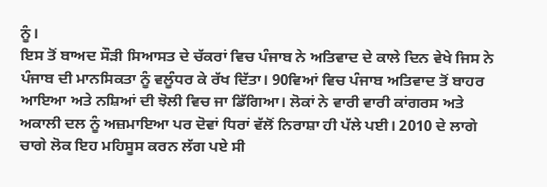ਨੂੰ।
ਇਸ ਤੋਂ ਬਾਅਦ ਸੌੜੀ ਸਿਆਸਤ ਦੇ ਚੱਕਰਾਂ ਵਿਚ ਪੰਜਾਬ ਨੇ ਅਤਿਵਾਦ ਦੇ ਕਾਲੇ ਦਿਨ ਵੇਖੇ ਜਿਸ ਨੇ ਪੰਜਾਬ ਦੀ ਮਾਨਸਿਕਤਾ ਨੂੰ ਵਲੂੰਧਰ ਕੇ ਰੱਖ ਦਿੱਤਾ। 90ਵਿਆਂ ਵਿਚ ਪੰਜਾਬ ਅਤਿਵਾਦ ਤੋਂ ਬਾਹਰ ਆਇਆ ਅਤੇ ਨਸ਼ਿਆਂ ਦੀ ਝੋਲੀ ਵਿਚ ਜਾ ਡਿੱਗਿਆ। ਲੋਕਾਂ ਨੇ ਵਾਰੀ ਵਾਰੀ ਕਾਂਗਰਸ ਅਤੇ ਅਕਾਲੀ ਦਲ ਨੂੰ ਅਜ਼ਮਾਇਆ ਪਰ ਦੋਵਾਂ ਧਿਰਾਂ ਵੱਲੋਂ ਨਿਰਾਸ਼ਾ ਹੀ ਪੱਲੇ ਪਈ। 2010 ਦੇ ਲਾਗੇ ਚਾਗੇ ਲੋਕ ਇਹ ਮਹਿਸੂਸ ਕਰਨ ਲੱਗ ਪਏ ਸੀ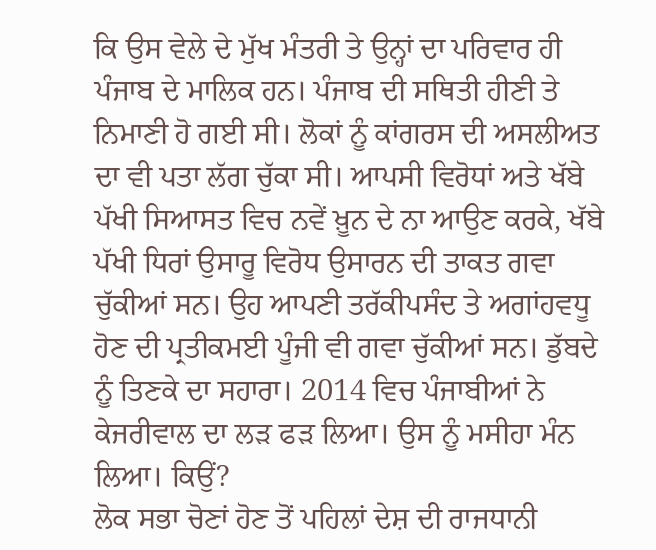ਕਿ ਉਸ ਵੇਲੇ ਦੇ ਮੁੱਖ ਮੰਤਰੀ ਤੇ ਉਨ੍ਹਾਂ ਦਾ ਪਰਿਵਾਰ ਹੀ ਪੰਜਾਬ ਦੇ ਮਾਲਿਕ ਹਨ। ਪੰਜਾਬ ਦੀ ਸਥਿਤੀ ਹੀਣੀ ਤੇ ਨਿਮਾਣੀ ਹੋ ਗਈ ਸੀ। ਲੋਕਾਂ ਨੂੰ ਕਾਂਗਰਸ ਦੀ ਅਸਲੀਅਤ ਦਾ ਵੀ ਪਤਾ ਲੱਗ ਚੁੱਕਾ ਸੀ। ਆਪਸੀ ਵਿਰੋਧਾਂ ਅਤੇ ਖੱਬੇ ਪੱਖੀ ਸਿਆਸਤ ਵਿਚ ਨਵੇਂ ਖ਼ੂਨ ਦੇ ਨਾ ਆਉਣ ਕਰਕੇ, ਖੱਬੇ ਪੱਖੀ ਧਿਰਾਂ ਉਸਾਰੂ ਵਿਰੋਧ ਉਸਾਰਨ ਦੀ ਤਾਕਤ ਗਵਾ ਚੁੱਕੀਆਂ ਸਨ। ਉਹ ਆਪਣੀ ਤਰੱਕੀਪਸੰਦ ਤੇ ਅਗਾਂਹਵਧੂ ਹੋਣ ਦੀ ਪ੍ਰਤੀਕਮਈ ਪੂੰਜੀ ਵੀ ਗਵਾ ਚੁੱਕੀਆਂ ਸਨ। ਡੁੱਬਦੇ ਨੂੰ ਤਿਣਕੇ ਦਾ ਸਹਾਰਾ। 2014 ਵਿਚ ਪੰਜਾਬੀਆਂ ਨੇ ਕੇਜਰੀਵਾਲ ਦਾ ਲੜ ਫੜ ਲਿਆ। ਉਸ ਨੂੰ ਮਸੀਹਾ ਮੰਨ ਲਿਆ। ਕਿਉਂ?
ਲੋਕ ਸਭਾ ਚੋਣਾਂ ਹੋਣ ਤੋਂ ਪਹਿਲਾਂ ਦੇਸ਼ ਦੀ ਰਾਜਧਾਨੀ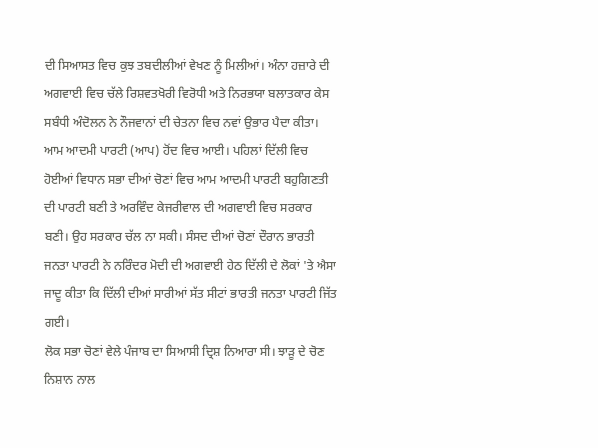ਦੀ ਸਿਆਸਤ ਵਿਚ ਕੁਝ ਤਬਦੀਲੀਆਂ ਵੇਖਣ ਨੂੰ ਮਿਲੀਆਂ। ਅੰਨਾ ਹਜ਼ਾਰੇ ਦੀ ਅਗਵਾਈ ਵਿਚ ਚੱਲੇ ਰਿਸ਼ਵਤਖੋਰੀ ਵਿਰੋਧੀ ਅਤੇ ਨਿਰਭਯਾ ਬਲਾਤਕਾਰ ਕੇਸ ਸਬੰਧੀ ਅੰਦੋਲਨ ਨੇ ਨੌਜਵਾਨਾਂ ਦੀ ਚੇਤਨਾ ਵਿਚ ਨਵਾਂ ਉਭਾਰ ਪੈਦਾ ਕੀਤਾ। ਆਮ ਆਦਮੀ ਪਾਰਟੀ (ਆਪ) ਹੋਂਦ ਵਿਚ ਆਈ। ਪਹਿਲਾਂ ਦਿੱਲੀ ਵਿਚ ਹੋਈਆਂ ਵਿਧਾਨ ਸਭਾ ਦੀਆਂ ਚੋਣਾਂ ਵਿਚ ਆਮ ਆਦਮੀ ਪਾਰਟੀ ਬਹੁਗਿਣਤੀ ਦੀ ਪਾਰਟੀ ਬਣੀ ਤੇ ਅਰਵਿੰਦ ਕੇਜਰੀਵਾਲ ਦੀ ਅਗਵਾਈ ਵਿਚ ਸਰਕਾਰ ਬਣੀ। ਉਹ ਸਰਕਾਰ ਚੱਲ ਨਾ ਸਕੀ। ਸੰਸਦ ਦੀਆਂ ਚੋਣਾਂ ਦੌਰਾਨ ਭਾਰਤੀ ਜਨਤਾ ਪਾਰਟੀ ਨੇ ਨਰਿੰਦਰ ਮੋਦੀ ਦੀ ਅਗਵਾਈ ਹੇਠ ਦਿੱਲੀ ਦੇ ਲੋਕਾਂ 'ਤੇ ਐਸਾ ਜਾਦੂ ਕੀਤਾ ਕਿ ਦਿੱਲੀ ਦੀਆਂ ਸਾਰੀਆਂ ਸੱਤ ਸੀਟਾਂ ਭਾਰਤੀ ਜਨਤਾ ਪਾਰਟੀ ਜਿੱਤ ਗਈ।
ਲੋਕ ਸਭਾ ਚੋਣਾਂ ਵੇਲੇ ਪੰਜਾਬ ਦਾ ਸਿਆਸੀ ਦ੍ਰਿਸ਼ ਨਿਆਰਾ ਸੀ। ਝਾੜੂ ਦੇ ਚੋਣ ਨਿਸ਼ਾਨ ਨਾਲ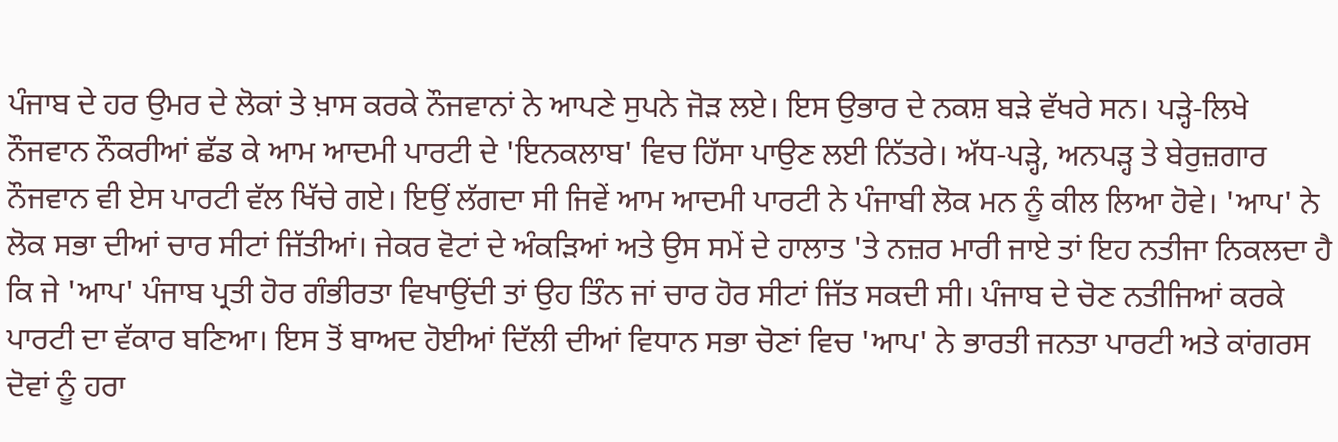ਪੰਜਾਬ ਦੇ ਹਰ ਉਮਰ ਦੇ ਲੋਕਾਂ ਤੇ ਖ਼ਾਸ ਕਰਕੇ ਨੌਜਵਾਨਾਂ ਨੇ ਆਪਣੇ ਸੁਪਨੇ ਜੋੜ ਲਏ। ਇਸ ਉਭਾਰ ਦੇ ਨਕਸ਼ ਬੜੇ ਵੱਖਰੇ ਸਨ। ਪੜ੍ਹੇ-ਲਿਖੇ ਨੌਜਵਾਨ ਨੌਕਰੀਆਂ ਛੱਡ ਕੇ ਆਮ ਆਦਮੀ ਪਾਰਟੀ ਦੇ 'ਇਨਕਲਾਬ' ਵਿਚ ਹਿੱਸਾ ਪਾਉਣ ਲਈ ਨਿੱਤਰੇ। ਅੱਧ-ਪੜ੍ਹੇ, ਅਨਪੜ੍ਹ ਤੇ ਬੇਰੁਜ਼ਗਾਰ ਨੌਜਵਾਨ ਵੀ ਏਸ ਪਾਰਟੀ ਵੱਲ ਖਿੱਚੇ ਗਏ। ਇਉਂ ਲੱਗਦਾ ਸੀ ਜਿਵੇਂ ਆਮ ਆਦਮੀ ਪਾਰਟੀ ਨੇ ਪੰਜਾਬੀ ਲੋਕ ਮਨ ਨੂੰ ਕੀਲ ਲਿਆ ਹੋਵੇ। 'ਆਪ' ਨੇ ਲੋਕ ਸਭਾ ਦੀਆਂ ਚਾਰ ਸੀਟਾਂ ਜਿੱਤੀਆਂ। ਜੇਕਰ ਵੋਟਾਂ ਦੇ ਅੰਕੜਿਆਂ ਅਤੇ ਉਸ ਸਮੇਂ ਦੇ ਹਾਲਾਤ 'ਤੇ ਨਜ਼ਰ ਮਾਰੀ ਜਾਏ ਤਾਂ ਇਹ ਨਤੀਜਾ ਨਿਕਲਦਾ ਹੈ ਕਿ ਜੇ 'ਆਪ' ਪੰਜਾਬ ਪ੍ਰਤੀ ਹੋਰ ਗੰਭੀਰਤਾ ਵਿਖਾਉਂਦੀ ਤਾਂ ਉਹ ਤਿੰਨ ਜਾਂ ਚਾਰ ਹੋਰ ਸੀਟਾਂ ਜਿੱਤ ਸਕਦੀ ਸੀ। ਪੰਜਾਬ ਦੇ ਚੋਣ ਨਤੀਜਿਆਂ ਕਰਕੇ ਪਾਰਟੀ ਦਾ ਵੱਕਾਰ ਬਣਿਆ। ਇਸ ਤੋਂ ਬਾਅਦ ਹੋਈਆਂ ਦਿੱਲੀ ਦੀਆਂ ਵਿਧਾਨ ਸਭਾ ਚੋਣਾਂ ਵਿਚ 'ਆਪ' ਨੇ ਭਾਰਤੀ ਜਨਤਾ ਪਾਰਟੀ ਅਤੇ ਕਾਂਗਰਸ ਦੋਵਾਂ ਨੂੰ ਹਰਾ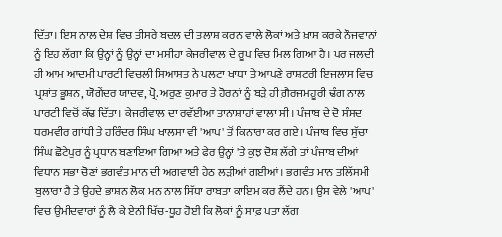ਦਿੱਤਾ। ਇਸ ਨਾਲ ਦੇਸ਼ ਵਿਚ ਤੀਸਰੇ ਬਦਲ ਦੀ ਤਲਾਸ਼ ਕਰਨ ਵਾਲੇ ਲੋਕਾਂ ਅਤੇ ਖ਼ਾਸ ਕਰਕੇ ਨੌਜਵਾਨਾਂ ਨੂੰ ਇਹ ਲੱਗਾ ਕਿ ਉਨ੍ਹਾਂ ਨੂੰ ਉਨ੍ਹਾਂ ਦਾ ਮਸੀਹਾ ਕੇਜਰੀਵਾਲ ਦੇ ਰੂਪ ਵਿਚ ਮਿਲ ਗਿਆ ਹੈ। ਪਰ ਜਲਦੀ ਹੀ ਆਮ ਆਦਮੀ ਪਾਰਟੀ ਵਿਚਲੀ ਸਿਆਸਤ ਨੇ ਪਲਟਾ ਖਾਧਾ ਤੇ ਆਪਣੇ ਰਾਸ਼ਟਰੀ ਇਜਲਾਸ ਵਿਚ ਪ੍ਰਸ਼ਾਂਤ ਭੂਸ਼ਨ, ਯੋਗੇਂਦਰ ਯਾਦਵ, ਪ੍ਰੋ. ਅਰੁਣ ਕੁਮਾਰ ਤੇ ਹੋਰਨਾਂ ਨੂੰ ਬੜੇ ਹੀ ਗ਼ੈਰਜਮਹੂਰੀ ਢੰਗ ਨਾਲ ਪਾਰਟੀ ਵਿਚੋਂ ਕੱਢ ਦਿੱਤਾ। ਕੇਜਰੀਵਾਲ ਦਾ ਰਵੱਈਆ ਤਾਨਾਸ਼ਾਹਾਂ ਵਾਲਾ ਸੀ। ਪੰਜਾਬ ਦੇ ਦੋ ਸੰਸਦ ਧਰਮਵੀਰ ਗਾਂਧੀ ਤੇ ਹਰਿੰਦਰ ਸਿੰਘ ਖਾਲਸਾ ਵੀ 'ਆਪ' ਤੋਂ ਕਿਨਾਰਾ ਕਰ ਗਏ। ਪੰਜਾਬ ਵਿਚ ਸੁੱਚਾ ਸਿੰਘ ਛੋਟੇਪੁਰ ਨੂੰ ਪ੍ਰਧਾਨ ਬਣਾਇਆ ਗਿਆ ਅਤੇ ਫੇਰ ਉਨ੍ਹਾਂ 'ਤੇ ਕੁਝ ਦੋਸ਼ ਲੱਗੇ ਤਾਂ ਪੰਜਾਬ ਦੀਆਂ ਵਿਧਾਨ ਸਭਾ ਚੋਣਾਂ ਭਗਵੰਤ ਮਾਨ ਦੀ ਅਗਵਾਈ ਹੇਠ ਲੜੀਆਂ ਗਈਆਂ। ਭਗਵੰਤ ਮਾਨ ਤਲਿੱਸਮੀ ਬੁਲਾਰਾ ਹੈ ਤੇ ਉਹਦੇ ਭਾਸ਼ਨ ਲੋਕ ਮਨ ਨਾਲ ਸਿੱਧਾ ਰਾਬਤਾ ਕਾਇਮ ਕਰ ਲੈਂਦੇ ਹਨ। ਉਸ ਵੇਲੇ 'ਆਪ' ਵਿਚ ਉਮੀਦਵਾਰਾਂ ਨੂੰ ਲੈ ਕੇ ਏਨੀ ਖਿੱਚ-ਧੂਹ ਹੋਈ ਕਿ ਲੋਕਾਂ ਨੂੰ ਸਾਫ਼ ਪਤਾ ਲੱਗ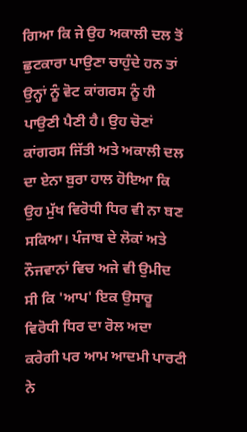ਗਿਆ ਕਿ ਜੇ ਉਹ ਅਕਾਲੀ ਦਲ ਤੋਂ ਛੁਟਕਾਰਾ ਪਾਉਣਾ ਚਾਹੁੰਦੇ ਹਨ ਤਾਂ ਉਨ੍ਹਾਂ ਨੂੰ ਵੋਟ ਕਾਂਗਰਸ ਨੂੰ ਹੀ ਪਾਉਣੀ ਪੈਣੀ ਹੈ। ਉਹ ਚੋਣਾਂ ਕਾਂਗਰਸ ਜਿੱਤੀ ਅਤੇ ਅਕਾਲੀ ਦਲ ਦਾ ਏਨਾ ਬੁਰਾ ਹਾਲ ਹੋਇਆ ਕਿ ਉਹ ਮੁੱਖ ਵਿਰੋਧੀ ਧਿਰ ਵੀ ਨਾ ਬਣ ਸਕਿਆ। ਪੰਜਾਬ ਦੇ ਲੋਕਾਂ ਅਤੇ ਨੌਜਵਾਨਾਂ ਵਿਚ ਅਜੇ ਵੀ ਉਮੀਦ ਸੀ ਕਿ 'ਆਪ' ਇਕ ਉਸਾਰੂ ਵਿਰੋਧੀ ਧਿਰ ਦਾ ਰੋਲ ਅਦਾ ਕਰੇਗੀ ਪਰ ਆਮ ਆਦਮੀ ਪਾਰਟੀ ਨੇ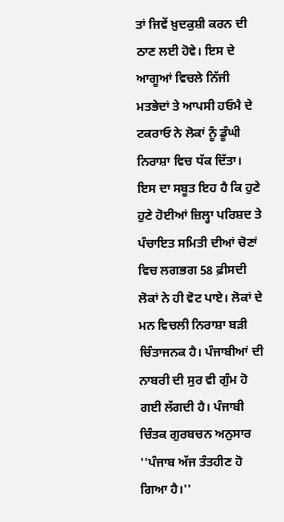ਤਾਂ ਜਿਵੇਂ ਖ਼ੁਦਕੁਸ਼ੀ ਕਰਨ ਦੀ ਠਾਣ ਲਈ ਹੋਵੇ। ਇਸ ਦੇ ਆਗੂਆਂ ਵਿਚਲੇ ਨਿੱਜੀ ਮਤਭੇਦਾਂ ਤੇ ਆਪਸੀ ਹਓਮੈ ਦੇ ਟਕਰਾਓ ਨੇ ਲੋਕਾਂ ਨੂੰ ਡੂੰਘੀ ਨਿਰਾਸ਼ਾ ਵਿਚ ਧੱਕ ਦਿੱਤਾ। ਇਸ ਦਾ ਸਬੂਤ ਇਹ ਹੈ ਕਿ ਹੁਣੇ ਹੁਣੇ ਹੋਈਆਂ ਜ਼ਿਲ੍ਹਾ ਪਰਿਸ਼ਦ ਤੇ ਪੰਚਾਇਤ ਸਮਿਤੀ ਦੀਆਂ ਚੋਣਾਂ ਵਿਚ ਲਗਭਗ 58 ਫ਼ੀਸਦੀ ਲੋਕਾਂ ਨੇ ਹੀ ਵੋਟ ਪਾਏ। ਲੋਕਾਂ ਦੇ ਮਨ ਵਿਚਲੀ ਨਿਰਾਸ਼ਾ ਬੜੀ ਚਿੰਤਾਜਨਕ ਹੈ। ਪੰਜਾਬੀਆਂ ਦੀ ਨਾਬਰੀ ਦੀ ਸੁਰ ਵੀ ਗੁੰਮ ਹੋ ਗਈ ਲੱਗਦੀ ਹੈ। ਪੰਜਾਬੀ ਚਿੰਤਕ ਗੁਰਬਚਨ ਅਨੁਸਾਰ ''ਪੰਜਾਬ ਅੱਜ ਤੰਤਹੀਣ ਹੋ ਗਿਆ ਹੈ।''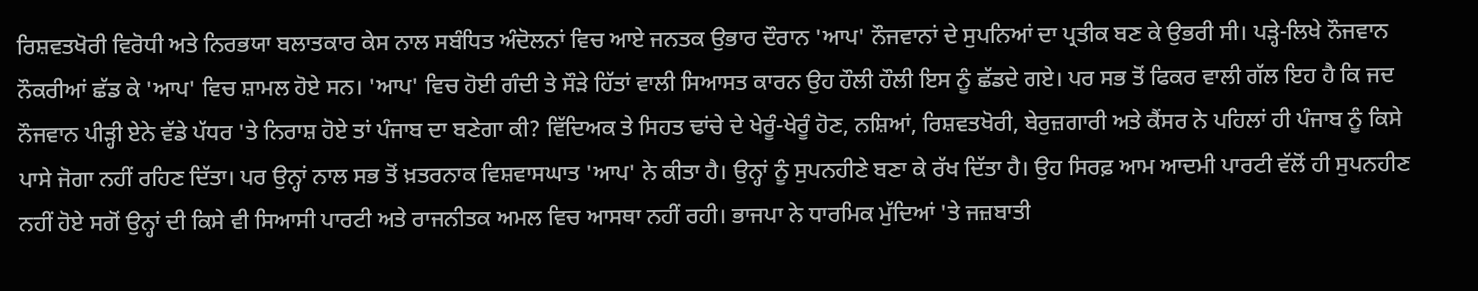ਰਿਸ਼ਵਤਖੋਰੀ ਵਿਰੋਧੀ ਅਤੇ ਨਿਰਭਯਾ ਬਲਾਤਕਾਰ ਕੇਸ ਨਾਲ ਸਬੰਧਿਤ ਅੰਦੋਲਨਾਂ ਵਿਚ ਆਏ ਜਨਤਕ ਉਭਾਰ ਦੌਰਾਨ 'ਆਪ' ਨੌਜਵਾਨਾਂ ਦੇ ਸੁਪਨਿਆਂ ਦਾ ਪ੍ਰਤੀਕ ਬਣ ਕੇ ਉਭਰੀ ਸੀ। ਪੜ੍ਹੇ-ਲਿਖੇ ਨੌਜਵਾਨ ਨੌਕਰੀਆਂ ਛੱਡ ਕੇ 'ਆਪ' ਵਿਚ ਸ਼ਾਮਲ ਹੋਏ ਸਨ। 'ਆਪ' ਵਿਚ ਹੋਈ ਗੰਦੀ ਤੇ ਸੌੜੇ ਹਿੱਤਾਂ ਵਾਲੀ ਸਿਆਸਤ ਕਾਰਨ ਉਹ ਹੌਲੀ ਹੌਲੀ ਇਸ ਨੂੰ ਛੱਡਦੇ ਗਏ। ਪਰ ਸਭ ਤੋਂ ਫਿਕਰ ਵਾਲੀ ਗੱਲ ਇਹ ਹੈ ਕਿ ਜਦ ਨੌਜਵਾਨ ਪੀੜ੍ਹੀ ਏਨੇ ਵੱਡੇ ਪੱਧਰ 'ਤੇ ਨਿਰਾਸ਼ ਹੋਏ ਤਾਂ ਪੰਜਾਬ ਦਾ ਬਣੇਗਾ ਕੀ? ਵਿੱਦਿਅਕ ਤੇ ਸਿਹਤ ਢਾਂਚੇ ਦੇ ਖੇਰੂੰ-ਖੇਰੂੰ ਹੋਣ, ਨਸ਼ਿਆਂ, ਰਿਸ਼ਵਤਖੋਰੀ, ਬੇਰੁਜ਼ਗਾਰੀ ਅਤੇ ਕੈਂਸਰ ਨੇ ਪਹਿਲਾਂ ਹੀ ਪੰਜਾਬ ਨੂੰ ਕਿਸੇ ਪਾਸੇ ਜੋਗਾ ਨਹੀਂ ਰਹਿਣ ਦਿੱਤਾ। ਪਰ ਉਨ੍ਹਾਂ ਨਾਲ ਸਭ ਤੋਂ ਖ਼ਤਰਨਾਕ ਵਿਸ਼ਵਾਸਘਾਤ 'ਆਪ' ਨੇ ਕੀਤਾ ਹੈ। ਉਨ੍ਹਾਂ ਨੂੰ ਸੁਪਨਹੀਣੇ ਬਣਾ ਕੇ ਰੱਖ ਦਿੱਤਾ ਹੈ। ਉਹ ਸਿਰਫ਼ ਆਮ ਆਦਮੀ ਪਾਰਟੀ ਵੱਲੋਂ ਹੀ ਸੁਪਨਹੀਣ ਨਹੀਂ ਹੋਏ ਸਗੋਂ ਉਨ੍ਹਾਂ ਦੀ ਕਿਸੇ ਵੀ ਸਿਆਸੀ ਪਾਰਟੀ ਅਤੇ ਰਾਜਨੀਤਕ ਅਮਲ ਵਿਚ ਆਸਥਾ ਨਹੀਂ ਰਹੀ। ਭਾਜਪਾ ਨੇ ਧਾਰਮਿਕ ਮੁੱਦਿਆਂ 'ਤੇ ਜਜ਼ਬਾਤੀ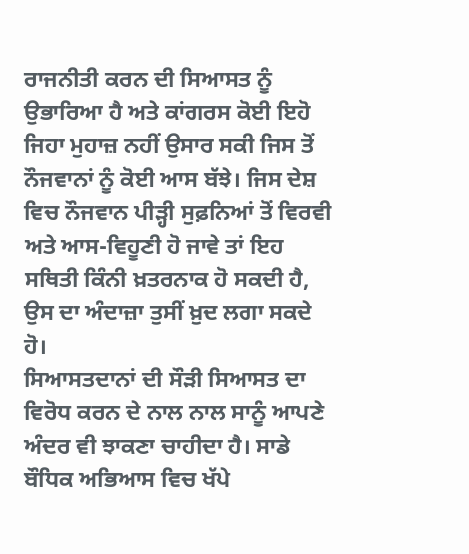ਰਾਜਨੀਤੀ ਕਰਨ ਦੀ ਸਿਆਸਤ ਨੂੰ ਉਭਾਰਿਆ ਹੈ ਅਤੇ ਕਾਂਗਰਸ ਕੋਈ ਇਹੋ ਜਿਹਾ ਮੁਹਾਜ਼ ਨਹੀਂ ਉਸਾਰ ਸਕੀ ਜਿਸ ਤੋਂ ਨੌਜਵਾਨਾਂ ਨੂੰ ਕੋਈ ਆਸ ਬੱਝੇ। ਜਿਸ ਦੇਸ਼ ਵਿਚ ਨੌਜਵਾਨ ਪੀੜ੍ਹੀ ਸੁਫ਼ਨਿਆਂ ਤੋਂ ਵਿਰਵੀ ਅਤੇ ਆਸ-ਵਿਹੂਣੀ ਹੋ ਜਾਵੇ ਤਾਂ ਇਹ ਸਥਿਤੀ ਕਿੰਨੀ ਖ਼ਤਰਨਾਕ ਹੋ ਸਕਦੀ ਹੈ, ਉਸ ਦਾ ਅੰਦਾਜ਼ਾ ਤੁਸੀਂ ਖ਼ੁਦ ਲਗਾ ਸਕਦੇ ਹੋ।
ਸਿਆਸਤਦਾਨਾਂ ਦੀ ਸੌੜੀ ਸਿਆਸਤ ਦਾ ਵਿਰੋਧ ਕਰਨ ਦੇ ਨਾਲ ਨਾਲ ਸਾਨੂੰ ਆਪਣੇ ਅੰਦਰ ਵੀ ਝਾਕਣਾ ਚਾਹੀਦਾ ਹੈ। ਸਾਡੇ ਬੌਧਿਕ ਅਭਿਆਸ ਵਿਚ ਖੱਪੇ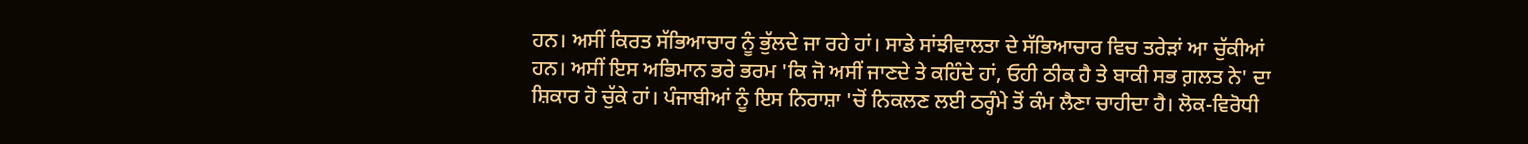ਹਨ। ਅਸੀਂ ਕਿਰਤ ਸੱਭਿਆਚਾਰ ਨੂੰ ਭੁੱਲਦੇ ਜਾ ਰਹੇ ਹਾਂ। ਸਾਡੇ ਸਾਂਝੀਵਾਲਤਾ ਦੇ ਸੱਭਿਆਚਾਰ ਵਿਚ ਤਰੇੜਾਂ ਆ ਚੁੱਕੀਆਂ ਹਨ। ਅਸੀਂ ਇਸ ਅਭਿਮਾਨ ਭਰੇ ਭਰਮ 'ਕਿ ਜੋ ਅਸੀਂ ਜਾਣਦੇ ਤੇ ਕਹਿੰਦੇ ਹਾਂ, ਓਹੀ ਠੀਕ ਹੈ ਤੇ ਬਾਕੀ ਸਭ ਗ਼ਲਤ ਨੇ' ਦਾ ਸ਼ਿਕਾਰ ਹੋ ਚੁੱਕੇ ਹਾਂ। ਪੰਜਾਬੀਆਂ ਨੂੰ ਇਸ ਨਿਰਾਸ਼ਾ 'ਚੋਂ ਨਿਕਲਣ ਲਈ ਠਰ੍ਹੰਮੇ ਤੋਂ ਕੰਮ ਲੈਣਾ ਚਾਹੀਦਾ ਹੈ। ਲੋਕ-ਵਿਰੋਧੀ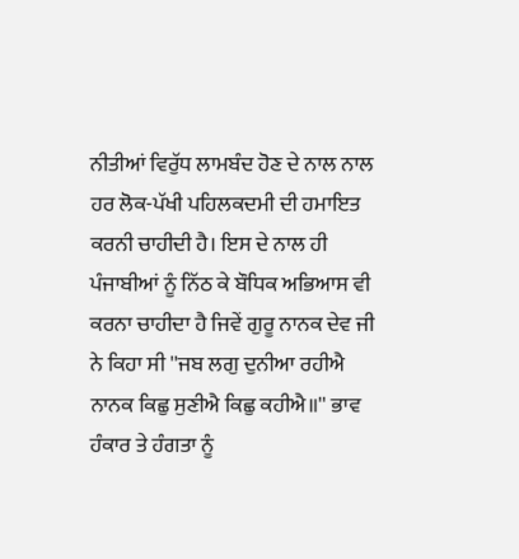ਨੀਤੀਆਂ ਵਿਰੁੱਧ ਲਾਮਬੰਦ ਹੋਣ ਦੇ ਨਾਲ ਨਾਲ ਹਰ ਲੋਕ-ਪੱਖੀ ਪਹਿਲਕਦਮੀ ਦੀ ਹਮਾਇਤ ਕਰਨੀ ਚਾਹੀਦੀ ਹੈ। ਇਸ ਦੇ ਨਾਲ ਹੀ ਪੰਜਾਬੀਆਂ ਨੂੰ ਨਿੱਠ ਕੇ ਬੌਧਿਕ ਅਭਿਆਸ ਵੀ ਕਰਨਾ ਚਾਹੀਦਾ ਹੈ ਜਿਵੇਂ ਗੁਰੂ ਨਾਨਕ ਦੇਵ ਜੀ ਨੇ ਕਿਹਾ ਸੀ ''ਜਬ ਲਗੁ ਦੁਨੀਆ ਰਹੀਐ ਨਾਨਕ ਕਿਛੁ ਸੁਣੀਐ ਕਿਛੁ ਕਹੀਐ॥'' ਭਾਵ ਹੰਕਾਰ ਤੇ ਹੰਗਤਾ ਨੂੰ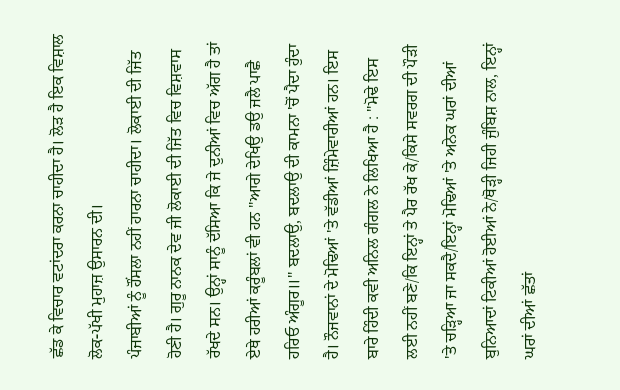ਛੱਡ ਕੇ ਵਿਚਾਰ ਵਟਾਂਦਰਾ ਕਰਨਾ ਚਾਹੀਦਾ ਹੈ। ਲੋੜ ਹੈ ਇਕ ਵਿਸ਼ਾਲ ਲੋਕ-ਪੱਖੀ ਮੁਹਾਜ਼ ਉਸਾਰਨ ਦੀ।
ਪੰਜਾਬੀਆਂ ਨੂੰ ਹੌਂਸਲਾ ਨਹੀਂ ਹਾਰਨਾ ਚਾਹੀਦਾ। ਲੋਕਾਈ ਦੀ ਜਿੱਤ ਹੋਣੀ ਹੈ। ਗੁਰੂ ਨਾਨਕ ਦੇਵ ਜੀ ਲੋਕਾਈ ਦੀ ਜਿੱਤ ਵਿਚ ਵਿਸ਼ਵਾਸ ਰੱਖਦੇ ਸਨ। ਉਨ੍ਹਾਂ ਸਾਨੂੰ ਦੱਸਿਆ ਕਿ ਜੇ ਦੁਨੀਆਂ ਵਿਚ ਅੱਗ ਹੈ ਤਾਂ ਏਥੇ ਹਰੀਆਂ ਕਰੂੰਬਲਾਂ ਵੀ ਹਨ ''ਆਗੇ ਦੇਖਿਉ ਡਉ ਜਲੈ ਪਾਛੈ ਹਰਿਓ ਅੰਗੂਰ॥'' ਬਦਲਾਉ, ਬਦਲਾਉ ਦੀ ਕਾਮਨਾ 'ਚੋਂ ਪੈਦਾ ਹੁੰਦਾ ਹੈ। ਨੌਜਵਾਨਾਂ ਦੇ ਮੋਢਿਆਂ 'ਤੇ ਵੱਡੀਆਂ ਜ਼ਿੰਮੇਵਾਰੀਆਂ ਹਨ। ਇਸ ਬਾਰੇ ਹਿੰਦੀ ਕਵੀ ਅਨਿਲ ਗੰਗਲ ਨੇ ਲਿਖਿਆ ਹੈ : ''ਮੋਢੇ ਇਸ ਲਈ ਨਹੀਂ ਬਣੇ/ਕਿ ਇਨ੍ਹਾਂ ਤੇ ਪੈਰ ਰੱਖ ਕੇ/ਕਿਸੇ ਸਵਰਗ ਦੀ ਪੌੜੀ 'ਤੇ ਚੜ੍ਹਿਆ ਜਾ ਸਕਦੈ/ਇਨ੍ਹਾਂ ਮੋਢਿਆਂ 'ਤੇ ਅਨੇਕ ਘਰਾਂ ਦੀਆਂ ਬੁਨਿਆਦਾਂ ਟਿਕੀਆਂ ਹੋਈਆਂ ਨੇ/ਥੋੜ੍ਹੀ ਜਿਹੀ ਜੁੰਬਿਸ਼ ਨਾਲ, ਇਨ੍ਹਾਂ ਘਰਾਂ ਦੀਆਂ ਛੱਤਾਂ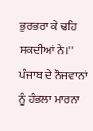ਭੁਰਭਰਾ ਕੇ ਢਹਿ ਸਕਦੀਆਂ ਨੇ।'' ਪੰਜਾਬ ਦੇ ਨੌਜਵਾਨਾਂ ਨੂੰ ਹੰਭਲਾ ਮਾਰਨਾ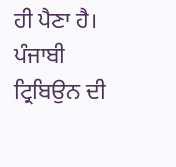ਹੀ ਪੈਣਾ ਹੈ।
ਪੰਜਾਬੀ ਟ੍ਰਿਬਿਉਨ ਦੀ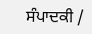ਸੰਪਾਦਕੀ /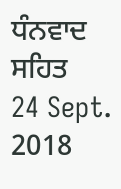ਧੰਨਵਾਦ ਸਹਿਤ
24 Sept. 2018